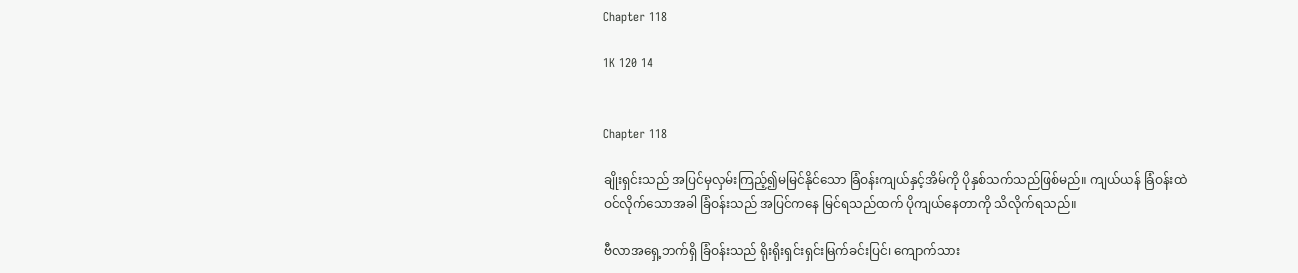Chapter 118

1K 120 14


Chapter 118

ချိုးရှင်းသည် အပြင်မှလှမ်းကြည့်၍မမြင်နိုင်သော ခြံဝန်းကျယ်နှင့်အိမ်ကို ပိုနှစ်သက်သည်ဖြစ်မည်။ ကျယ်ယန် ခြံဝန်းထဲဝင်လိုက်သောအခါ ခြံဝန်းသည် အပြင်ကနေ မြင်ရသည်ထက် ပိုကျယ်နေတာကို သိလိုက်ရသည်။

ဗီလာအရှေ့ဘက်ရှိ ခြံဝန်းသည် ရိုးရိုးရှင်းရှင်းမြက်ခင်းပြင်၊ ကျောက်သား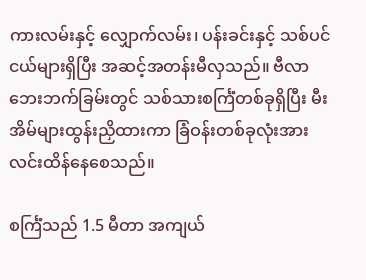ကားလမ်းနှင့် လျှောက်လမ်း၊ ပန်းခင်းနှင့် သစ်ပင်ငယ်များရှိပြီး အဆင့်အတန်းမီလှသည်။ ဗီလာဘေးဘက်ခြမ်းတွင် သစ်သားစင်္ကြံတစ်ခုရှိပြီး မီးအိမ်များထွန်းညှိထားကာ ခြံဝန်းတစ်ခုလုံးအား လင်းထိန်နေစေသည်။

စင်္ကြံသည် 1.5 မီတာ အကျယ်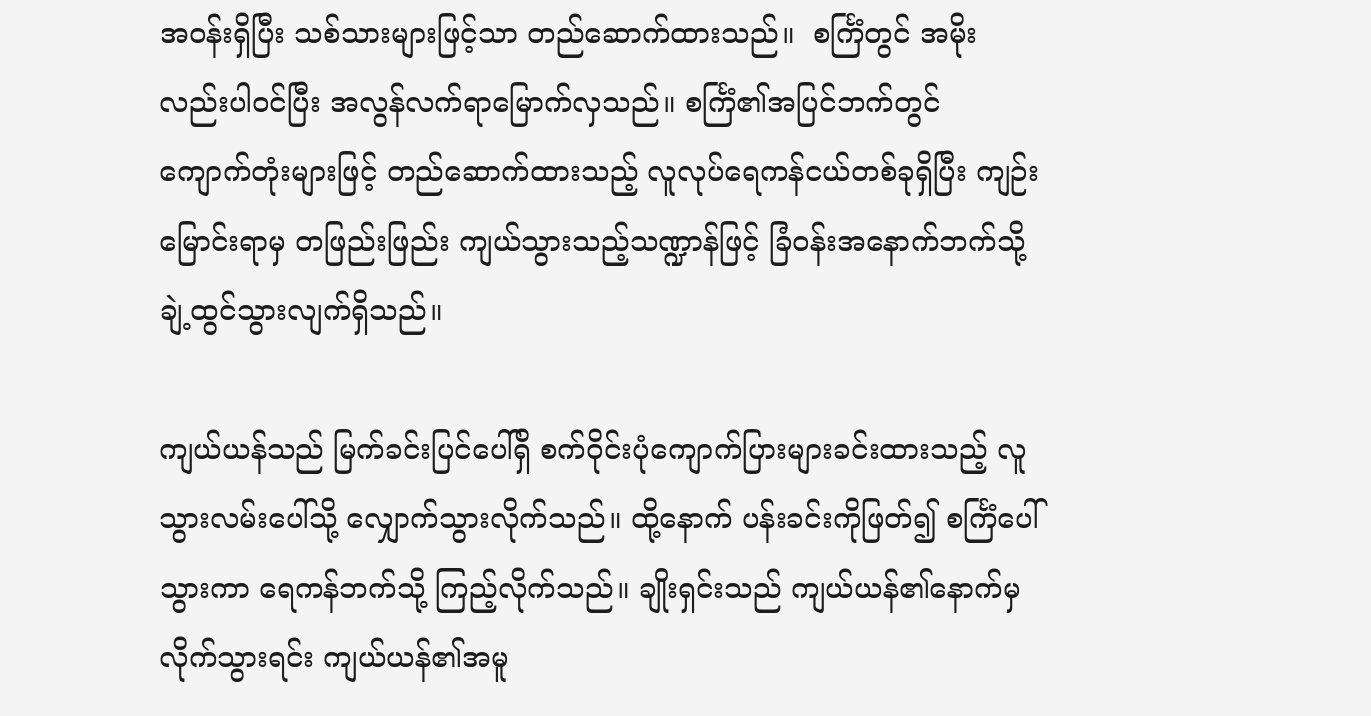အဝန်းရှိပြီး သစ်သားများဖြင့်သာ တည်ဆောက်ထားသည်။  စင်္ကြံတွင် အမိုးလည်းပါဝင်ပြီး အလွန်လက်ရာမြောက်လှသည်။ စင်္ကြံ၏အပြင်ဘက်တွင် ကျောက်တုံးများဖြင့် တည်ဆောက်ထားသည့် လူလုပ်ရေကန်ငယ်တစ်ခုရှိပြီး ကျဉ်းမြောင်းရာမှ တဖြည်းဖြည်း ကျယ်သွားသည့်သဏ္ဍာန်ဖြင့် ခြံဝန်းအနောက်ဘက်သို့ ချဲ့ထွင်သွားလျက်ရှိသည်။

ကျယ်ယန်သည် မြက်ခင်းပြင်ပေါ်ရှိ စက်ဝိုင်းပုံကျောက်ပြားများခင်းထားသည့် လူသွားလမ်းပေါ်သို့ လျှောက်သွားလိုက်သည်။ ထို့နောက် ပန်းခင်းကိုဖြတ်၍ စင်္ကြံပေါ်သွားကာ ရေကန်ဘက်သို့ ကြည့်လိုက်သည်။ ချိုးရှင်းသည် ကျယ်ယန်၏နောက်မှလိုက်သွားရင်း ကျယ်ယန်၏အမူ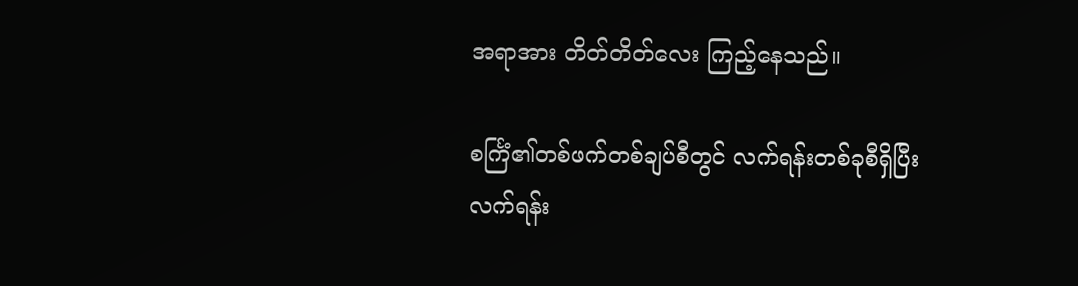အရာအား တိတ်တိတ်လေး ကြည့်နေသည်။

စင်္ကြံ၏တစ်ဖက်တစ်ချပ်စီတွင် လက်ရန်းတစ်ခုစီရှိပြီး လက်ရန်း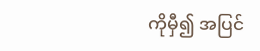ကိုမှီ၍ အပြင်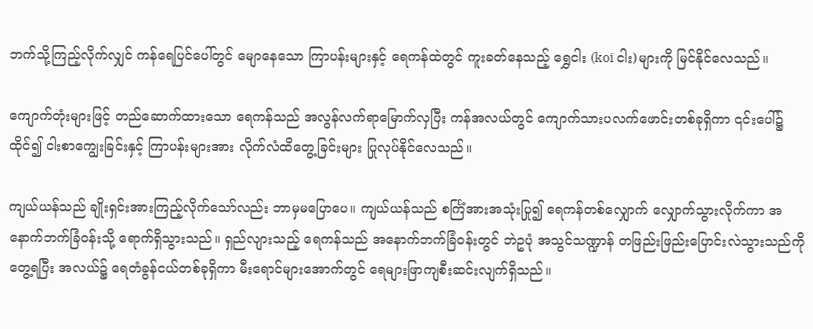ဘက်သို့ကြည့်လိုက်လျှင် ကန်ရေပြင်ပေါ်တွင် မျောနေသော ကြာပန်းများနှင့် ရေကန်ထဲတွင် ကူးခတ်နေသည့် ရွှေငါး (koi ငါး)များကို မြင်နိုင်လေသည်။

ကျောက်တုံးများဖြင့် တည်ဆောက်ထားသော ရေကန်သည် အလွန်လက်ရာမြောက်လှပြီး ကန်အလယ်တွင် ကျောက်သားပလက်ဖောင်းတစ်ခုရှိကာ ၎င်းပေါ်၌ထိုင်၍ ငါးစာကျွေးခြင်းနှင့် ကြာပန်းများအား လိုက်လံထိတွေ့ခြင်းများ ပြုလုပ်နိုင်လေသည်။

ကျယ်ယန်သည် ချိုးရှင်းအားကြည့်လိုက်သော်လည်း ဘာမှမပြောပေ။ ကျယ်ယန်သည် စင်္ကြံအားအသုံးပြု၍ ရေကန်တစ်လျှောက် လျှောက်သွားလိုက်ကာ အနောက်ဘက်ခြံဝန်းသို့ ရောက်ရှိသွားသည်။ ရှည်လျားသည့် ရေကန်သည် အနောက်ဘက်ခြံဝန်းတွင် ဘဲဥပုံ အသွင်သဏ္ဍာန် တဖြည်းဖြည်းပြောင်းလဲသွားသည်ကို တွေ့ရပြီး အလယ်၌ ရေတံခွန်ငယ်တစ်ခုရှိကာ မီးရောင်များအောက်တွင် ရေများဖြာကျစီးဆင်းလျက်ရှိသည်။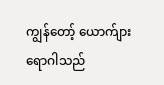ကျွန်တော့် ယောက်ျား ရောဂါသည်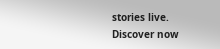stories live. Discover now